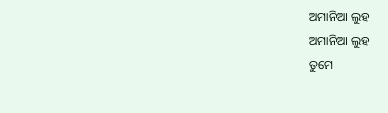ଅମାନିଆ ଲୁହ
ଅମାନିଆ ଲୁହ
ତୁମେ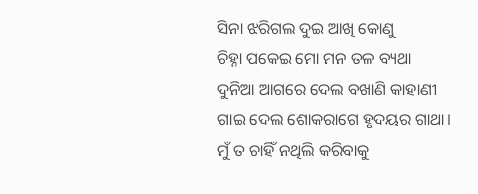ସିନା ଝରିଗଲ ଦୁଇ ଆଖି କୋଣୁ
ଚିହ୍ନା ପକେଇ ମୋ ମନ ତଳ ବ୍ୟଥା
ଦୁନିଆ ଆଗରେ ଦେଲ ବଖାଣି କାହାଣୀ
ଗାଇ ଦେଲ ଶୋକରାଗେ ହୃଦୟର ଗାଥା।
ମୁଁ ତ ଚାହିଁ ନଥିଲି କରିବାକୁ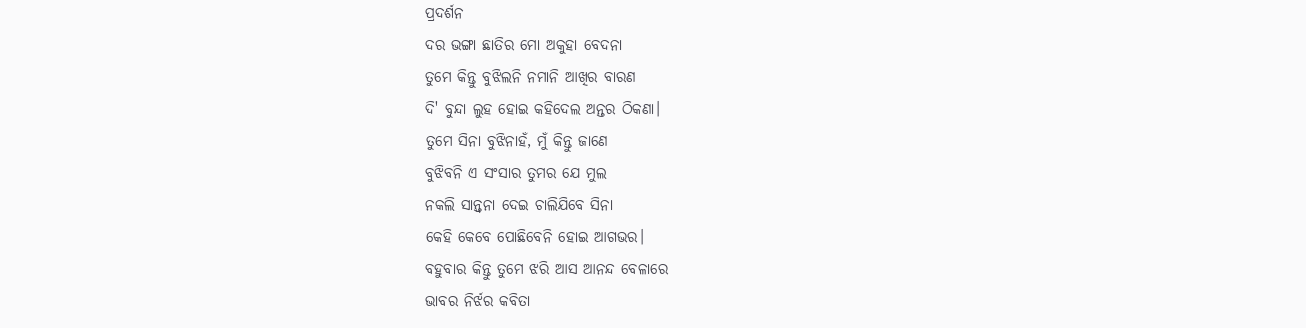ପ୍ରଦର୍ଶନ
ଦର ଭଙ୍ଗା ଛାତିର ମୋ ଅକୁହା ବେଦନା
ତୁମେ କିନ୍ତୁ ବୁଝିଲନି ନମାନି ଆଖିର ବାରଣ
ଦି' ବୁନ୍ଦା ଲୁହ ହୋଇ କହିଦେଲ ଅନ୍ତର ଠିକଣା।
ତୁମେ ସିନା ବୁଝିନାହଁ, ମୁଁ କିନ୍ତୁ ଜାଣେ
ବୁଝିବନି ଏ ସଂସାର ତୁମର ଯେ ମୁଲ
ନକଲି ସାନ୍ତ୍ୱନା ଦେଇ ଚାଲିଯିବେ ସିନା
କେହି କେବେ ପୋଛିବେନି ହୋଇ ଆଗଭର।
ବହୁବାର କିନ୍ତୁ ତୁମେ ଝରି ଆସ ଆନନ୍ଦ ବେଳାରେ
ଭାବର ନିର୍ଝର କବିତା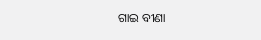ଗାଇ ବୀଣା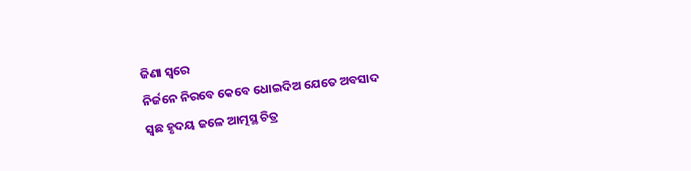ଜିଣା ସ୍ୱରେ
ନିର୍ଜନେ ନିରବେ କେବେ ଧୋଇଦିଅ ଯେତେ ଅବସାଦ
ସ୍ଵଛ ହୃଦୟ ଜଳେ ଆତ୍ମସ୍ଥ ଚିତ୍ର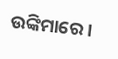ଉଙ୍କିମାରେ।